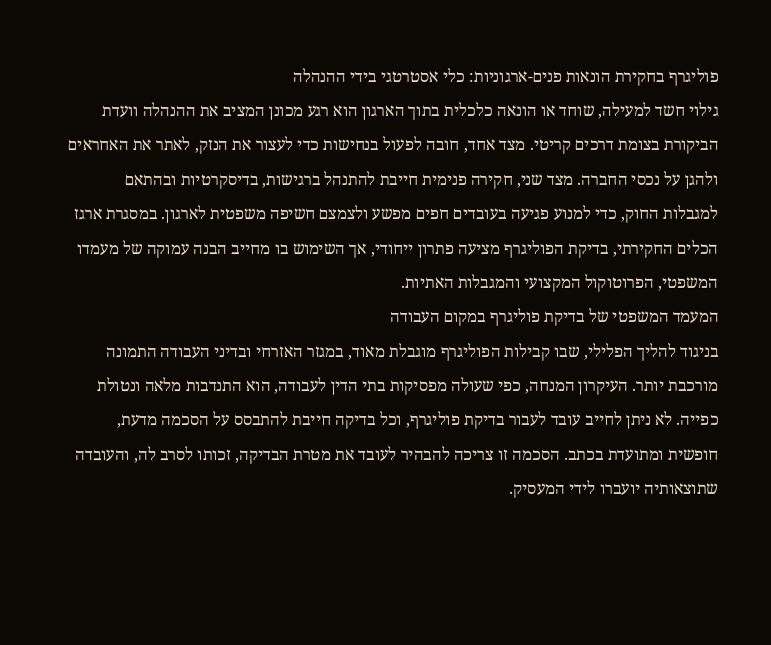פוליגרף בחקירת הונאות פנים-ארגוניות: כלי אסטרטגי בידי ההנהלה
גילוי חשד למעילה, שוחד או הונאה כלכלית בתוך הארגון הוא רגע מכונן המציב את ההנהלה וועדת הביקורת בצומת דרכים קריטי. מצד אחד, חובה לפעול בנחישות כדי לעצור את הנזק, לאתר את האחראים ולהגן על נכסי החברה. מצד שני, חקירה פנימית חייבת להתנהל ברגישות, בדיסקרטיות ובהתאם למגבלות החוק, כדי למנוע פגיעה בעובדים חפים מפשע ולצמצם חשיפה משפטית לארגון. במסגרת ארגז הכלים החקירתי, בדיקת הפוליגרף מציעה פתרון ייחודי, אך השימוש בו מחייב הבנה עמוקה של מעמדו המשפטי, הפרוטוקול המקצועי והמגבלות האתיות.
המעמד המשפטי של בדיקת פוליגרף במקום העבודה
בניגוד להליך הפלילי, שבו קבילות הפוליגרף מוגבלת מאוד, במגזר האזרחי ובדיני העבודה התמונה מורכבת יותר. העיקרון המנחה, כפי שעולה מפסיקות בתי הדין לעבודה, הוא התנדבות מלאה ונטולת כפייה. לא ניתן לחייב עובד לעבור בדיקת פוליגרף, וכל בדיקה חייבת להתבסס על הסכמה מדעת, חופשית ומתועדת בכתב. הסכמה זו צריכה להבהיר לעובד את מטרת הבדיקה, זכותו לסרב לה, והעובדה שתוצאותיה יועברו לידי המעסיק.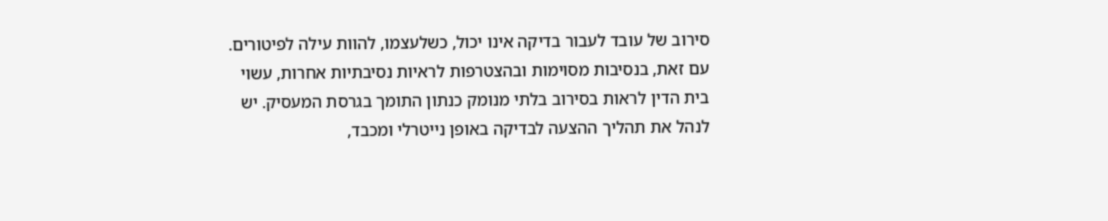סירוב של עובד לעבור בדיקה אינו יכול, כשלעצמו, להוות עילה לפיטורים. עם זאת, בנסיבות מסוימות ובהצטרפות לראיות נסיבתיות אחרות, עשוי בית הדין לראות בסירוב בלתי מנומק כנתון התומך בגרסת המעסיק. יש לנהל את תהליך ההצעה לבדיקה באופן נייטרלי ומכבד,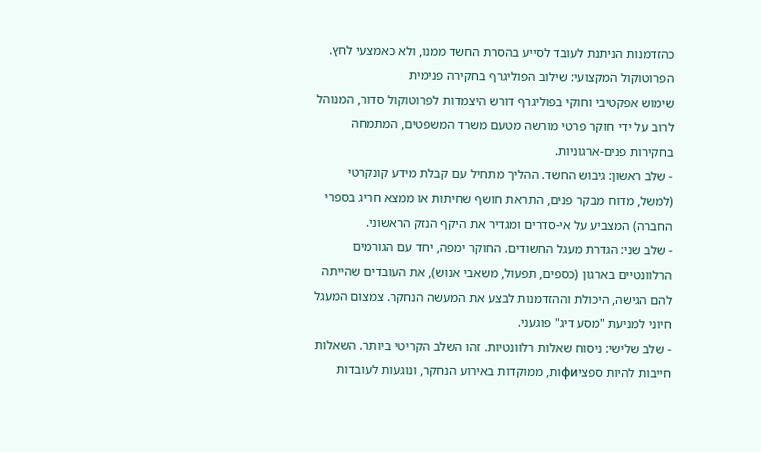כהזדמנות הניתנת לעובד לסייע בהסרת החשד ממנו, ולא כאמצעי לחץ.
הפרוטוקול המקצועי: שילוב הפוליגרף בחקירה פנימית
שימוש אפקטיבי וחוקי בפוליגרף דורש היצמדות לפרוטוקול סדור, המנוהל לרוב על ידי חוקר פרטי מורשה מטעם משרד המשפטים, המתמחה בחקירות פנים-ארגוניות.
- שלב ראשון: גיבוש החשד. ההליך מתחיל עם קבלת מידע קונקרטי (למשל, מדוח מבקר פנים, התראת חושף שחיתות או ממצא חריג בספרי החברה) המצביע על אי-סדרים ומגדיר את היקף הנזק הראשוני.
- שלב שני: הגדרת מעגל החשודים. החוקר ימפה, יחד עם הגורמים הרלוונטיים בארגון (כספים, תפעול, משאבי אנוש), את העובדים שהייתה להם הגישה, היכולת וההזדמנות לבצע את המעשה הנחקר. צמצום המעגל חיוני למניעת "מסע דיג" פוגעני.
- שלב שלישי: ניסוח שאלות רלוונטיות. זהו השלב הקריטי ביותר. השאלות חייבות להיות ספציфиות, ממוקדות באירוע הנחקר, ונוגעות לעובדות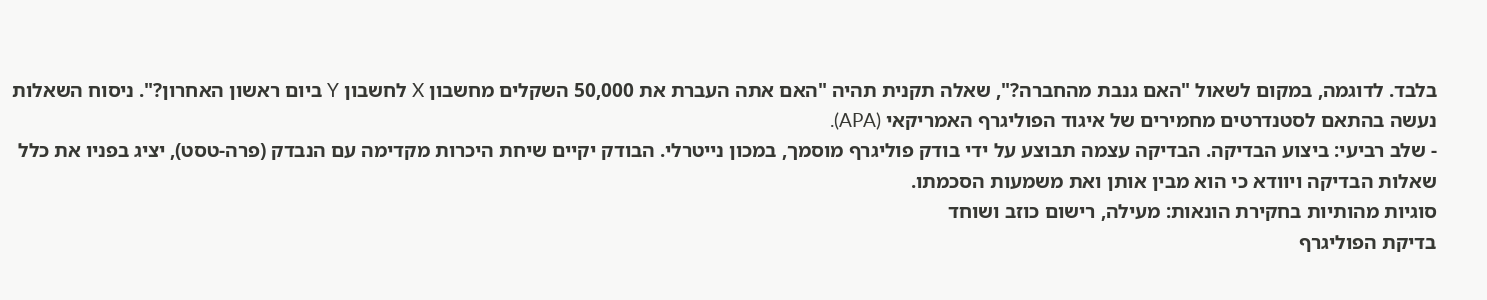בלבד. לדוגמה, במקום לשאול "האם גנבת מהחברה?", שאלה תקנית תהיה "האם אתה העברת את 50,000 השקלים מחשבון X לחשבון Y ביום ראשון האחרון?". ניסוח השאלות נעשה בהתאם לסטנדרטים מחמירים של איגוד הפוליגרף האמריקאי (APA).
- שלב רביעי: ביצוע הבדיקה. הבדיקה עצמה תבוצע על ידי בודק פוליגרף מוסמך, במכון נייטרלי. הבודק יקיים שיחת היכרות מקדימה עם הנבדק (פרה-טסט), יציג בפניו את כלל שאלות הבדיקה ויוודא כי הוא מבין אותן ואת משמעות הסכמתו.
סוגיות מהותיות בחקירת הונאות: מעילה, רישום כוזב ושוחד
בדיקת הפוליגרף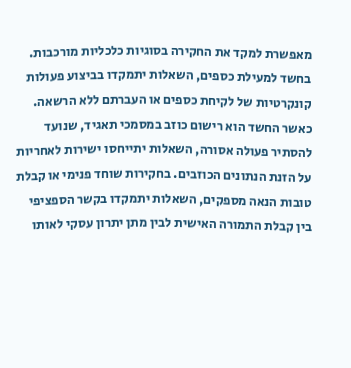מאפשרת למקד את החקירה בסוגיות כלכליות מורכבות. בחשד למעילת כספים, השאלות יתמקדו בביצוע פעולות קונקרטיות של לקיחת כספים או העברתם ללא הרשאה. כאשר החשד הוא רישום כוזב במסמכי תאגיד, שנועד להסתיר פעולה אסורה, השאלות יתייחסו ישירות לאחריות על הזנת הנתונים הכוזבים. בחקירות שוחד פנימי או קבלת טובות הנאה מספקים, השאלות יתמקדו בקשר הספציפי בין קבלת התמורה האישית לבין מתן יתרון עסקי לאותו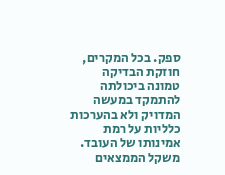ספק. בכל המקרים, חוזקת הבדיקה טמונה ביכולתה להתמקד במעשה המדויק ולא בהערכות כלליות על רמת אמינותו של העובד.
משקל הממצאים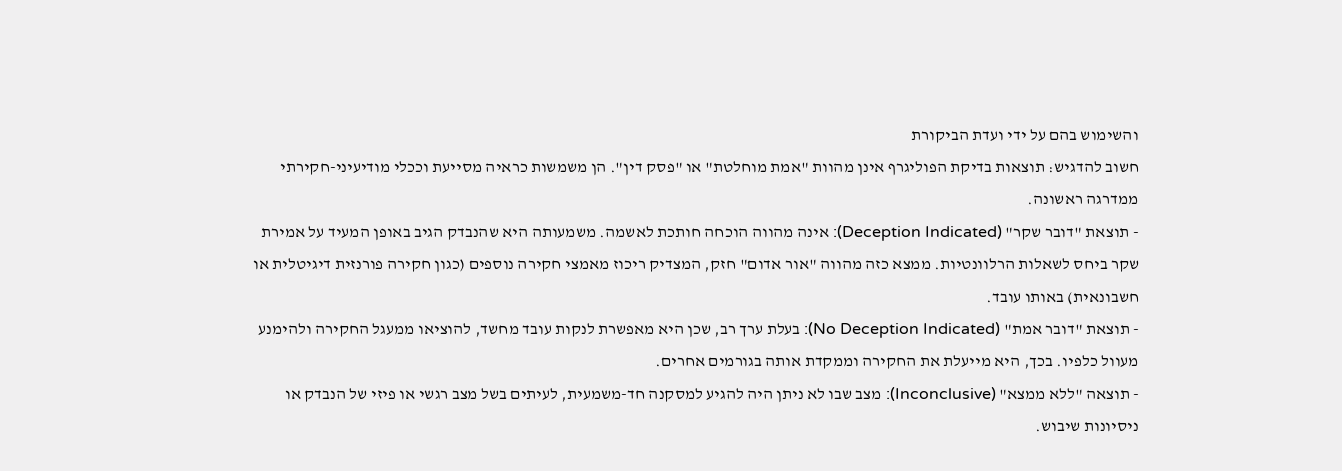והשימוש בהם על ידי ועדת הביקורת
חשוב להדגיש: תוצאות בדיקת הפוליגרף אינן מהוות "אמת מוחלטת" או "פסק דין". הן משמשות כראיה מסייעת וככלי מודיעיני-חקירתי ממדרגה ראשונה.
- תוצאת "דובר שקר" (Deception Indicated): אינה מהווה הוכחה חותכת לאשמה. משמעותה היא שהנבדק הגיב באופן המעיד על אמירת שקר ביחס לשאלות הרלוונטיות. ממצא כזה מהווה "אור אדום" חזק, המצדיק ריכוז מאמצי חקירה נוספים (כגון חקירה פורנזית דיגיטלית או חשבונאית) באותו עובד.
- תוצאת "דובר אמת" (No Deception Indicated): בעלת ערך רב, שכן היא מאפשרת לנקות עובד מחשד, להוציאו ממעגל החקירה ולהימנע מעוול כלפיו. בכך, היא מייעלת את החקירה וממקדת אותה בגורמים אחרים.
- תוצאה "ללא ממצא" (Inconclusive): מצב שבו לא ניתן היה להגיע למסקנה חד-משמעית, לעיתים בשל מצב רגשי או פיזי של הנבדק או ניסיונות שיבוש.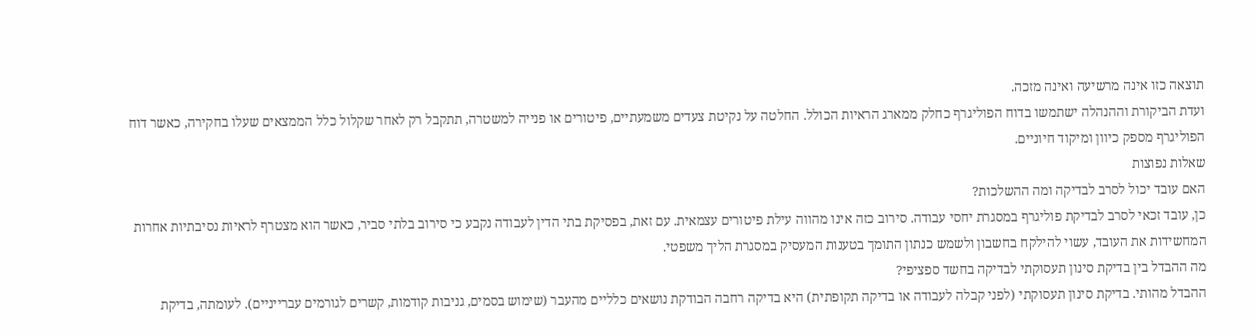תוצאה כזו אינה מרשיעה ואינה מזכה.
ועדת הביקורת וההנהלה ישתמשו בדוח הפוליגרף כחלק ממארג הראיות הכולל. החלטה על נקיטת צעדים משמעתיים, פיטורים או פנייה למשטרה, תתקבל רק לאחר שקלול כלל הממצאים שעלו בחקירה, כאשר דוח הפוליגרף מספק כיוון ומיקוד חיוניים.
שאלות נפוצות
האם עובד יכול לסרב לבדיקה ומה ההשלכות?
כן, עובד זכאי לסרב לבדיקת פוליגרף במסגרת יחסי עבודה. סירוב כזה אינו מהווה עילת פיטורים עצמאית. עם זאת, בפסיקת בתי הדין לעבודה נקבע כי סירוב בלתי סביר, כאשר הוא מצטרף לראיות נסיבתיות אחרות המחשידות את העובד, עשוי להילקח בחשבון ולשמש כנתון התומך בטענות המעסיק במסגרת הליך משפטי.
מה ההבדל בין בדיקת סינון תעסוקתי לבדיקה בחשד ספציפי?
ההבדל מהותי. בדיקת סינון תעסוקתי (לפני קבלה לעבודה או בדיקה תקופתית) היא בדיקה רחבה הבודקת נושאים כלליים מהעבר (שימוש בסמים, גניבות קודמות, קשרים לגורמים עברייניים). לעומתה, בדיקת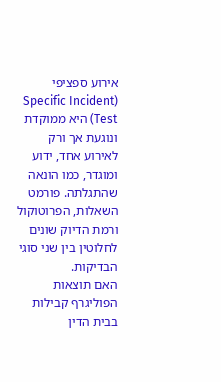אירוע ספציפי (Specific Incident Test) היא ממוקדת ונוגעת אך ורק לאירוע אחד, ידוע ומוגדר, כמו הונאה שהתגלתה. פורמט השאלות, הפרוטוקול ורמת הדיוק שונים לחלוטין בין שני סוגי הבדיקות.
האם תוצאות הפוליגרף קבילות בבית הדין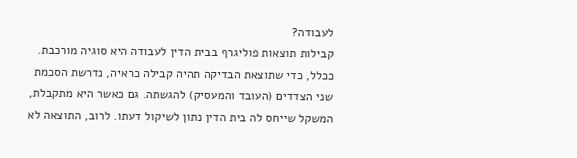לעבודה?
קבילות תוצאות פוליגרף בבית הדין לעבודה היא סוגיה מורכבת. ככלל, כדי שתוצאת הבדיקה תהיה קבילה כראיה, נדרשת הסכמת שני הצדדים (העובד והמעסיק) להגשתה. גם כאשר היא מתקבלת, המשקל שייחס לה בית הדין נתון לשיקול דעתו. לרוב, התוצאה לא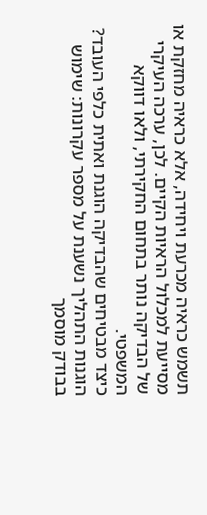תשמש כראיה מכרעת ויחידה, אלא כראיה מחזקת או מסייעת למכלול הראיות הקיים. לכן, ערכה העיקרי של הבדיקה נותר בתחום החקירתי, ולאו דווקא המשפטי.
כיצד מבטיחים שהבדיקה הוגנת ואתית כלפי העובד?
הוגנות התהליך נשענת על מספר עקרונות: שימוש בבודק מוסמך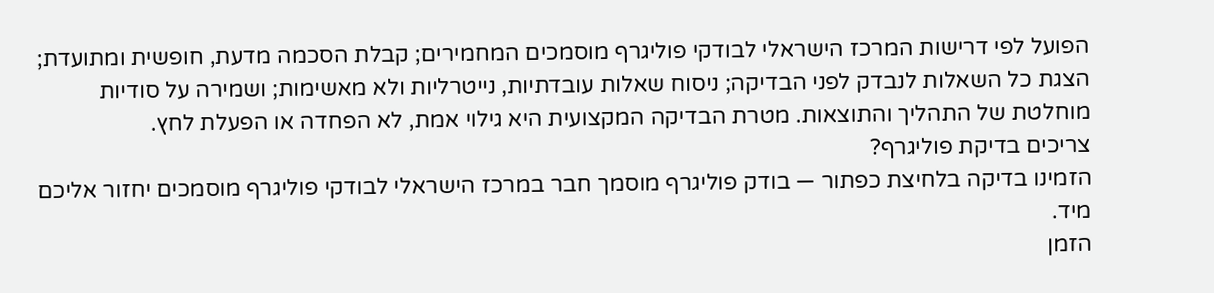הפועל לפי דרישות המרכז הישראלי לבודקי פוליגרף מוסמכים המחמירים; קבלת הסכמה מדעת, חופשית ומתועדת; הצגת כל השאלות לנבדק לפני הבדיקה; ניסוח שאלות עובדתיות, נייטרליות ולא מאשימות; ושמירה על סודיות מוחלטת של התהליך והתוצאות. מטרת הבדיקה המקצועית היא גילוי אמת, לא הפחדה או הפעלת לחץ.
צריכים בדיקת פוליגרף?
הזמינו בדיקה בלחיצת כפתור — בודק פוליגרף מוסמך חבר במרכז הישראלי לבודקי פוליגרף מוסמכים יחזור אליכם מיד.
הזמן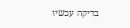בדיקה עכשיו